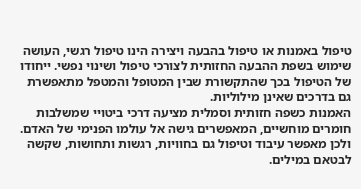טיפול באמנות או טיפול בהבעה ויצירה הינו טיפול רגשי, העושה שימוש בשפת ההבעה החזותית לצורכי טיפול ושינוי נפשי. ייחודו של הטיפול בכך שהתקשורת שבין המטופל והמטפל מתאפשרת גם בדרכים שאינן מילוליות.
האמנות כשפה חזותית וסמלית מציעה דרכי ביטויי שמשלבות חומרים מוחשיים, המאפשרים גישה אל עולמו הפנימי של האדם. ולכן מאפשר עיבוד וטיפול גם בחוויות, רגשות ותחושות, שקשה לבטאם במילים.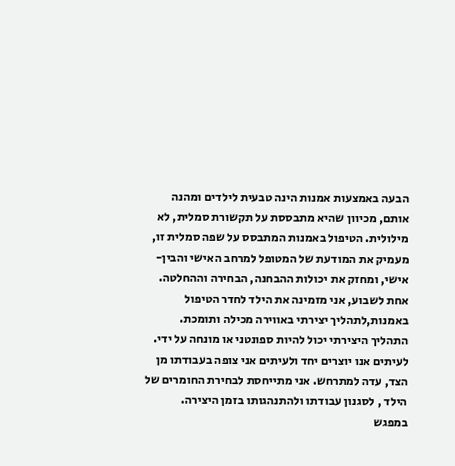הבעה באמצעות אמנות הינה טבעית לילדים ומהנה אותם, מכיוון שהיא מתבססת על תקשורת סמלית, לא מילולית. הטיפול באמנות המתבסס על שפה סמלית זו, מעמיק את המודעת של המטופל למרחב האישי והבין-אישי, ומחזק את יכולות ההבחנה, הבחירה וההחלטה.
אחת לשבוע, אני מזמינה את הילד לחדר הטיפול באמנות,לתהליך יצירתי באווירה מכילה ותומכת.
התהליך היצירתי יכול להיות ספונטני או מונחה על ידי. לעיתים אנו יוצרים יחד ולעיתים אני צופה בעבודתו מן הצד, עדה למתרחש. אני מתייחסת לבחירת החומרים של הילד , לסגנון עבודתו ולהתנהגותו בזמן היצירה.
במפגש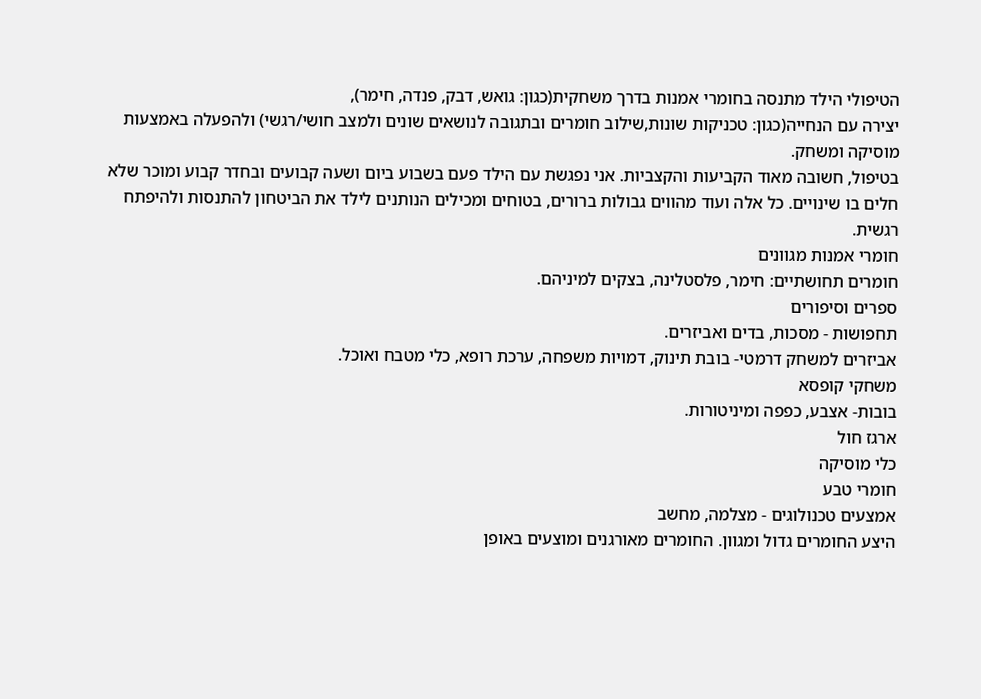הטיפולי הילד מתנסה בחומרי אמנות בדרך משחקית(כגון: גואש, דבק, פנדה, חימר),
יצירה עם הנחייה(כגון: טכניקות שונות,שילוב חומרים ובתגובה לנושאים שונים ולמצב חושי/רגשי) ולהפעלה באמצעות מוסיקה ומשחק.
בטיפול, חשובה מאוד הקביעות והקצביות. אני נפגשת עם הילד פעם בשבוע ביום ושעה קבועים ובחדר קבוע ומוכר שלא חלים בו שינויים. כל אלה ועוד מהווים גבולות ברורים, בטוחים ומכילים הנותנים לילד את הביטחון להתנסות ולהיפתח רגשית.
חומרי אמנות מגוונים
חומרים תחושתיים: חימר, פלסטלינה, בצקים למיניהם.
ספרים וסיפורים
תחפושות - מסכות, בדים ואביזרים.
אביזרים למשחק דרמטי- בובת תינוק, דמויות משפחה, ערכת רופא, כלי מטבח ואוכל.
משחקי קופסא
בובות- אצבע, כפפה ומיניטורות.
ארגז חול
כלי מוסיקה
חומרי טבע
אמצעים טכנולוגים - מצלמה, מחשב
היצע החומרים גדול ומגוון. החומרים מאורגנים ומוצעים באופן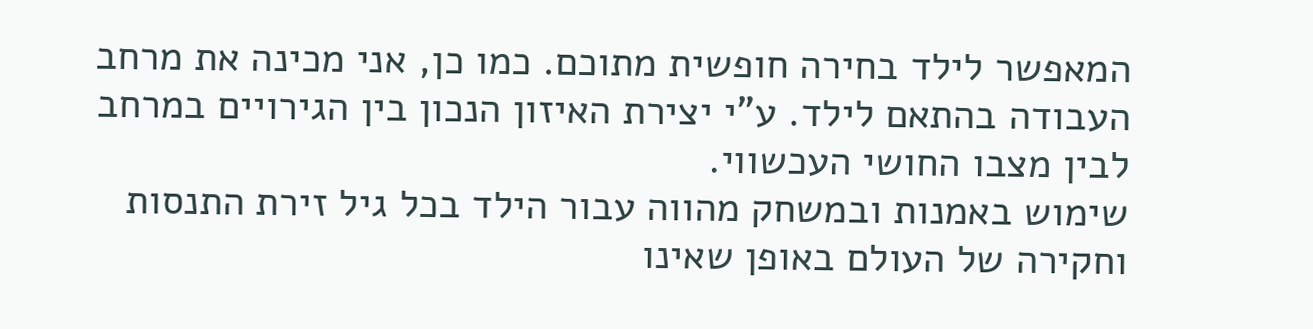המאפשר לילד בחירה חופשית מתוכם. כמו כן, אני מכינה את מרחב העבודה בהתאם לילד. ע"י יצירת האיזון הנכון בין הגירויים במרחב לבין מצבו החושי העכשווי.
שימוש באמנות ובמשחק מהווה עבור הילד בכל גיל זירת התנסות וחקירה של העולם באופן שאינו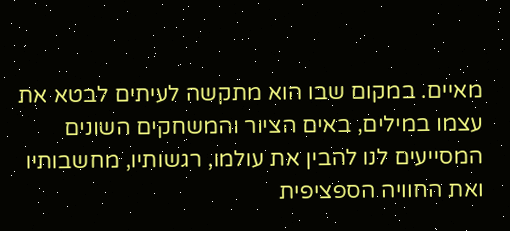מאיים. במקום שבו הוא מתקשה לעיתים לבטא את עצמו במילים, באים הציור והמשחקים השונים המסייעים לנו להבין את עולמו, רגשותיו, מחשבותיו ואת החוויה הספציפית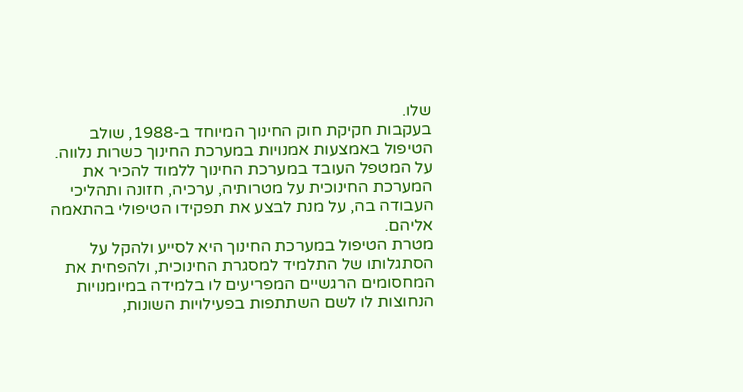שלו.
בעקבות חקיקת חוק החינוך המיוחד ב-1988, שולב הטיפול באמצעות אמנויות במערכת החינוך כשרות נלווה. על המטפל העובד במערכת החינוך ללמוד להכיר את המערכת החינוכית על מטרותיה, ערכיה, חזונה ותהליכי העבודה בה, על מנת לבצע את תפקידו הטיפולי בהתאמה אליהם.
מטרת הטיפול במערכת החינוך היא לסייע ולהקל על הסתגלותו של התלמיד למסגרת החינוכית, ולהפחית את המחסומים הרגשיים המפריעים לו בלמידה במיומנויות הנחוצות לו לשם השתתפות בפעילויות השונות,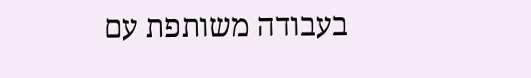בעבודה משותפת עם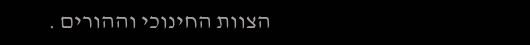הצוות החינוכי וההורים .